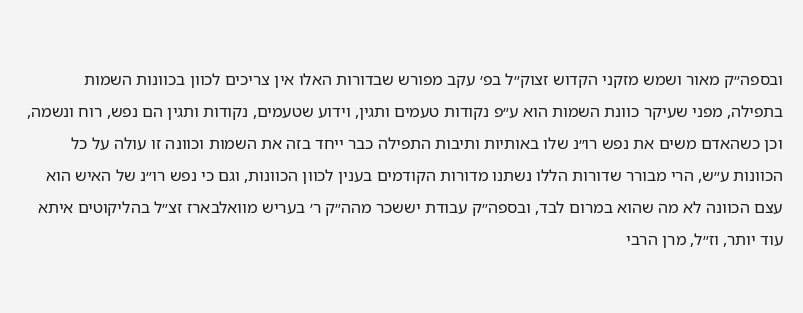ובספה״ק מאור ושמש מזקני הקדוש זצוק״ל בפ׳ עקב מפורש שבדורות האלו אין צריכים לכוון בכוונות השמות בתפילה, מפני שעיקר כוונת השמות הוא ע״פ נקודות טעמים ותגין, וידוע שטעמים, נקודות ותגין הם נפש, רוח ונשמה, וכן כשהאדם משים את נפש רו״נ שלו באותיות ותיבות התפילה כבר ייחד בזה את השמות וכוונה זו עולה על כל הכוונות ע״ש, הרי מבורר שדורות הללו נשתנו מדורות הקודמים בענין לכוון הכוונות, וגם כי נפש רו״נ של האיש הוא עצם הכוונה לא מה שהוא במרום לבד, ובספה״ק עבודת יששכר מהה״ק ר׳ בעריש מוואלבארז זצ״ל בהליקוטים איתא עוד יותר, וז״ל, מרן הרבי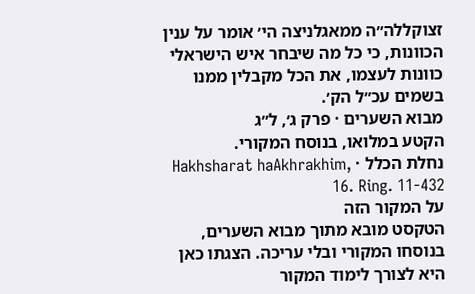זצוקללה״ה ממאגלניצה הי׳ אומר על ענין הכוונות, כי כל מה שיבחר איש הישראלי כוונות לעצמו, את הכל מקבלין ממנו בשמים עכ״ל הק׳.
מבוא השערים · פרק ג׳, ל״ג
הקטע במלואו, בנוסח המקורי.
נחלת הכלל · Hakhsharat haAkhrakhim, 16. Ring. 11-432
על המקור הזה
הטקסט מובא מתוך מבוא השערים, בנוסחו המקורי ובלי עריכה. הצגתו כאן היא לצורך לימוד המקור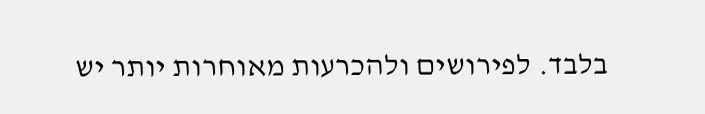בלבד. לפירושים ולהכרעות מאוחרות יותר יש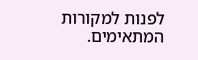לפנות למקורות המתאימים.